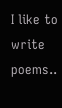I like to write poems..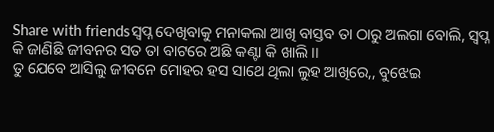Share with friendsସ୍ବପ୍ନ ଦେଖିବାକୁ ମନାକଲା ଆଖି ବାସ୍ତବ ତା ଠାରୁ ଅଲଗା ବୋଲି, ସ୍ବପ୍ନ କି ଜାଣିଛି ଜୀବନର ସତ ତା ବାଟରେ ଅଛି କଣ୍ଟା କି ଖାଲି ।।
ତୁ ଯେବେ ଆସିଲୁ ଜୀବନେ ମୋହର ହସ ସାଥେ ଥିଲା ଲୁହ ଆଖିରେ,, ବୁଝେଇ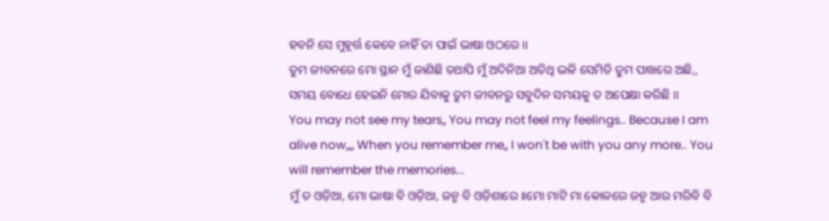ହବନି ସେ ମୁହୂର୍ତ୍ତ କେବେ ନାହିଁ ତା ପାଇଁ ଭାଷା ଓଠରେ ।।
ତୁମ ଜୀବନରେ ମୋ ସ୍ଥାନ ମୁଁ ଜାଣିଛି ତଥାପି ମୁଁ ଅଦିନିଆ ଅତିଥି ଭଳି ସେମିତି ତୁମ ପାଖରେ ଅଛି,, ସମୟ ବୋଧେ ହେଇନି ମୋର ଯିବାକୁ ତୁମ ଜୀବନରୁ ସବୁଦିନ ସମୟକୁ ତ ଅପେକ୍ଷା କରିଛି ।।
You may not see my tears,, You may not feel my feelings.. Because I am alive now,,,, When you remember me,, I won't be with you any more.. You will remember the memories...
ମୁଁ ତ ଓଡ଼ିଆ, ମୋ ଭାଷା ବି ଓଡ଼ିଆ, ଜନ୍ମ ବି ଓଡ଼ିଶାରେ ।।ମୋ ମାଟି ମା କୋଳରେ ଜନ୍ମ ଆଉ ମରିବି ବି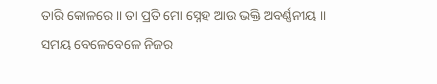ତାରି କୋଳରେ।। ତା ପ୍ରତି ମୋ ସ୍ନେହ ଆଉ ଭକ୍ତି ଅବର୍ଣ୍ଣନୀୟ ।।
ସମୟ ବେଳେବେଳେ ନିଜର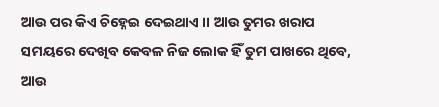ଆଉ ପର କିଏ ଚିହ୍ନେଇ ଦେଇଥାଏ ।। ଆଉ ତୁମର ଖରାପ ସମୟରେ ଦେଖିବ କେବଳ ନିଜ ଲୋକ ହିଁ ତୁମ ପାଖରେ ଥିବେ, ଆଉ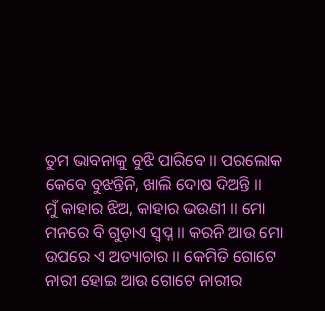ତୁମ ଭାବନାକୁ ବୁଝି ପାରିବେ ।। ପରଲୋକ କେବେ ବୁଝନ୍ତିନି, ଖାଲି ଦୋଷ ଦିଅନ୍ତି ।।
ମୁଁ କାହାର ଝିଅ, କାହାର ଭଉଣୀ ।। ମୋ ମନରେ ବି ଗୁଡ଼ାଏ ସ୍ବପ୍ନ ।। କରନି ଆଉ ମୋ ଉପରେ ଏ ଅତ୍ୟାଚାର ।। କେମିତି ଗୋଟେ ନାରୀ ହୋଇ ଆଉ ଗୋଟେ ନାରୀର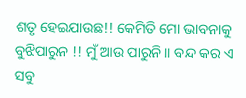ଶତୃ ହେଇଯାଉଛ!! କେମିତି ମୋ ଭାବନାକୁ ବୁଝିପାରୁନ !! ମୁଁ ଆଉ ପାରୁନି।। ବନ୍ଦ କର ଏ ସବୁ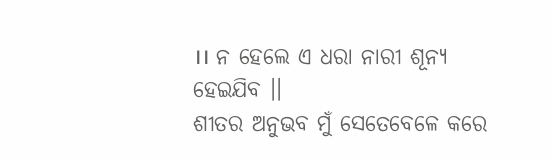।। ନ ହେଲେ ଏ ଧରା ନାରୀ ଶୂନ୍ୟ ହେଇଯିବ ।।
ଶୀତର ଅନୁଭବ ମୁଁ ସେତେବେଳେ କରେ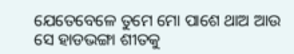ଯେତେବେଳେ ତୁମେ ମୋ ପାଶେ ଥାଅ ଆଉ ସେ ହାଡଭଙ୍ଗା ଶୀତକୁ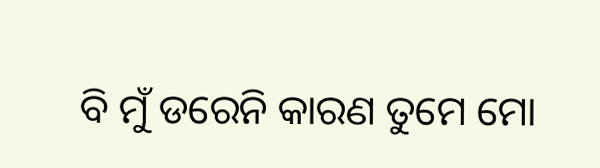ବି ମୁଁ ଡରେନି କାରଣ ତୁମେ ମୋ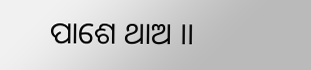ପାଶେ ଥାଅ ।।